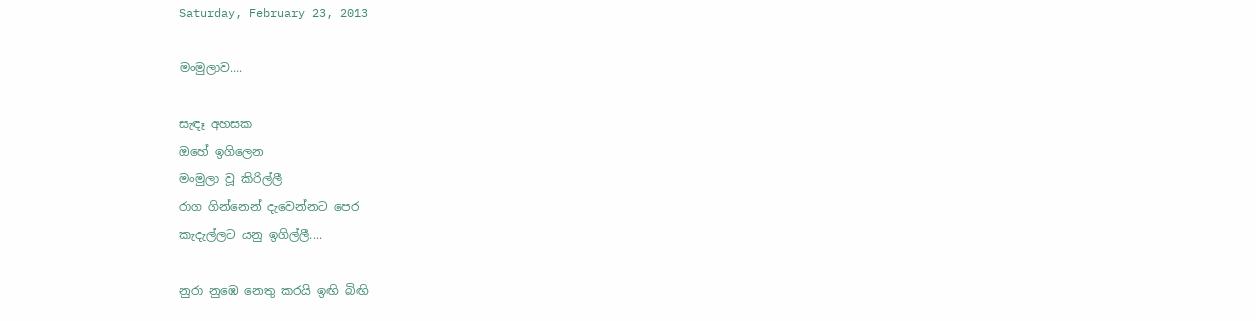Saturday, February 23, 2013

මංමුලාව....

සැඳෑ අහසක
ඔහේ ඉගිලෙන
මංමුලා වූ කිරිල්ලී
රාග ගින්නෙන් දැවෙන්නට පෙර
කැදැල්ලට යනු ඉගිල්ලී....

නුරා නුඹෙ නෙතු කරයි ඉඟි බිඟි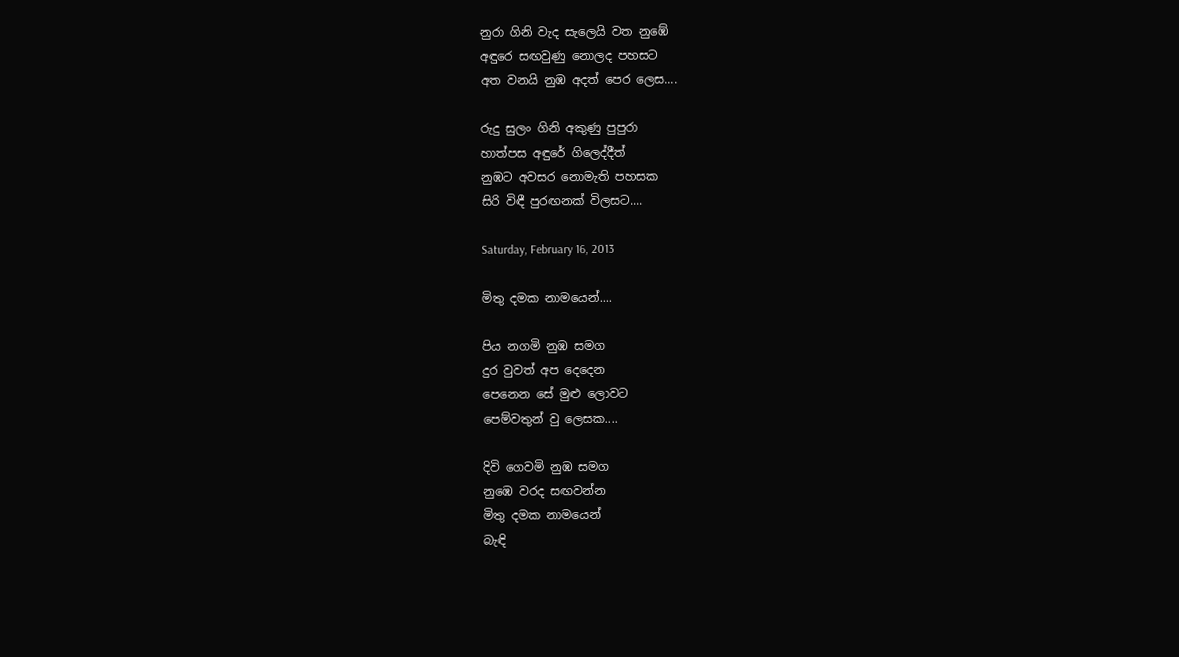නුරා ගිනි වැද සැලෙයි වත නුඹේ
අඳුරෙ සඟවුණු නොලද පහසට
අත වනයි නුඹ අදත් පෙර ලෙස....

රුදු සුලං ගිනි අකුණු පුපුරා
හාත්පස අඳුරේ ගිලෙද්දීත්
නුඹට අවසර නොමැති පහසක
සිරි විඳී පුරඟනක් විලසට....

Saturday, February 16, 2013

මිතු දමක නාමයෙන්....

පිය නගමි නුඹ සමග
දුර වුවත් අප දෙදෙන
පෙනෙන සේ මුළු ලොවට
පෙම්වතුන් වු ලෙසක....

දිවි ගෙවමි නුඹ සමග
නුඹෙ වරද සඟවන්න
මිතු දමක නාමයෙන්
බැඳි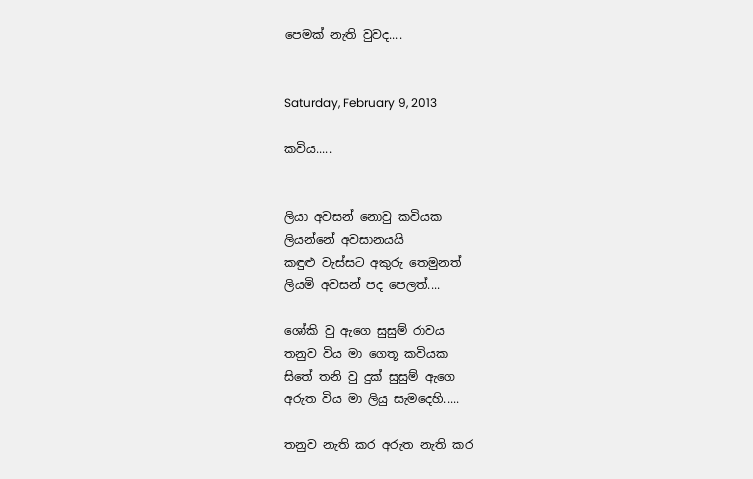පෙමක් නැති වුවද....


Saturday, February 9, 2013

කවිය.....


ලියා අවසන් නොවු කවියක
ලියන්නේ අවසානයයි
කඳුළු වැස්සට අකුරු තෙමුනත්
ලියමි අවසන් පද පෙලත්....

ශෝකි වු ඇගෙ සුසුම් රාවය
තනුව විය මා ගෙතූ කවියක
සිතේ තනි වු දුක් සුසුම් ඇගෙ
අරුත විය මා ලියු සැමදෙහි.....

තනුව නැති කර අරුත නැති කර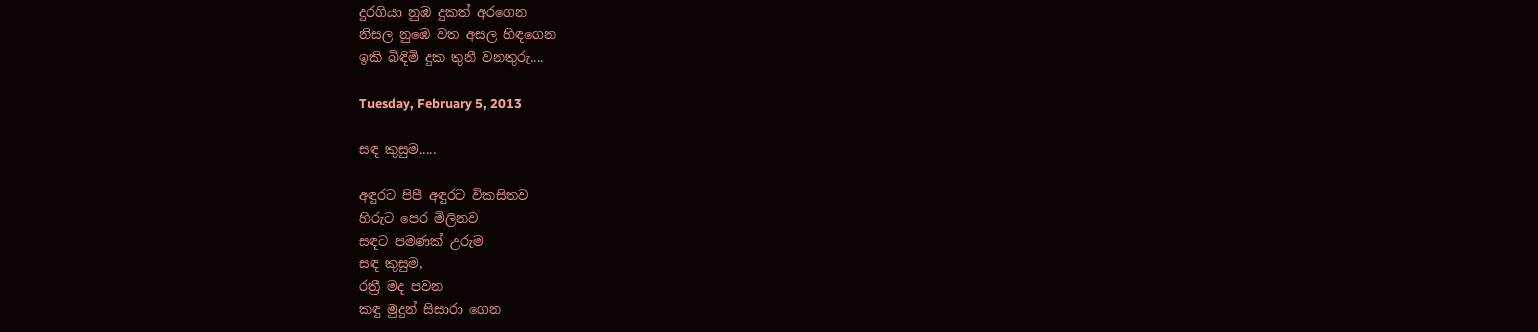දුරගියා නුඹ දුකත් අරගෙන
නිසල නුඹෙ වත අසල හිඳගෙන
ඉකි බිඳිමි දුක තුනී වනතුරු....

Tuesday, February 5, 2013

සඳ කුසුම.....

අඳුරට පිපී අඳුරට විකසිතව
හිරුට පෙර මිලිනව
සඳට පමණක් උරුම
සඳ කුසුම,
රත්‍රී මද පවන
කඳු මුදුන් සිසාරා ගෙන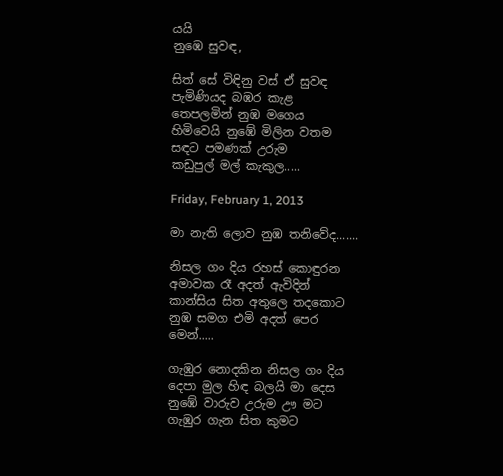යයි
නුඹෙ සුවඳ,

සිත් සේ විඳිනු වස් ඒ සුවඳ
පැමිණියද බඹර කැළ
තෙපලමින් නුඹ මගෙය
හිමිවෙයි නුඹේ මිලින වතම
සඳට පමණක් උරුම
කඩුපුල් මල් කැකුල.....

Friday, February 1, 2013

මා නැති ලොව නුඹ තනිවේද.......

නිසල ගං දිය රහස් කොඳුරන
අමාවක රෑ අදත් ඇවිදින්
කාන්සිය සිත අතුලෙ තදකොට
නුඹ සමග එමි අදත් පෙර මෙන්.....

ගැඹුර නොදකින නිසල ගං දිය
දෙපා මුල හිඳ බලයි මා දෙස
නුඹේ වාරුව උරුම ඌ මට
ගැඹුර ගැන සිත කුමට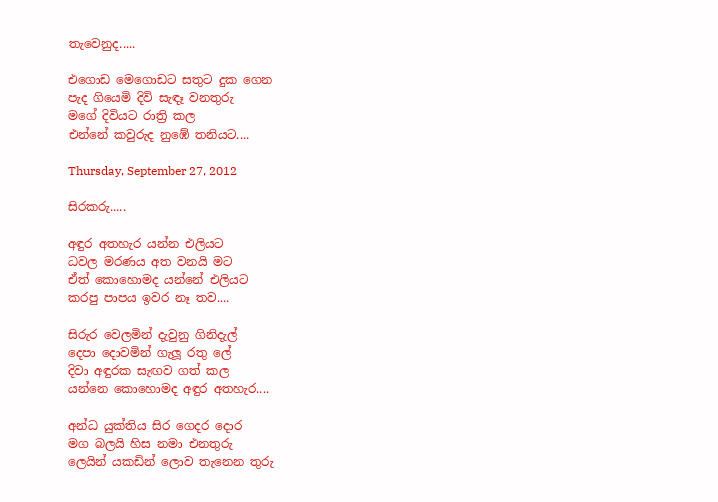තැවෙනුද.....

එගොඩ මෙගොඩට සතුට දුක ගෙන
පැද ගියෙමි දිවි සැඳෑ වනතුරු
මගේ දිවියට රාත්‍රි කල
එන්නේ කවුරුද නුඹේ තනියට....

Thursday, September 27, 2012

සිරකරු.....

අඳුර අතහැර යන්න එලියට
ධවල මරණය අත වනයි මට
ඒත් කොහොමද යන්නේ එලියට
කරපු පාපය ඉවර නෑ තව....

සිරුර වෙලමින් දැවුනු ගිනිදැල්
දෙපා දොවමින් ගැලූ රතු ලේ
දිවා අඳුරක සැඟව ගත් කල
යන්නෙ කොහොමද අඳුර අතහැර....

අන්ධ යුක්තිය සිර ගෙදර දොර
මග බලයි හිස නමා එනතුරු
ලෙයින් යකඩින් ලොව තැනෙන තුරු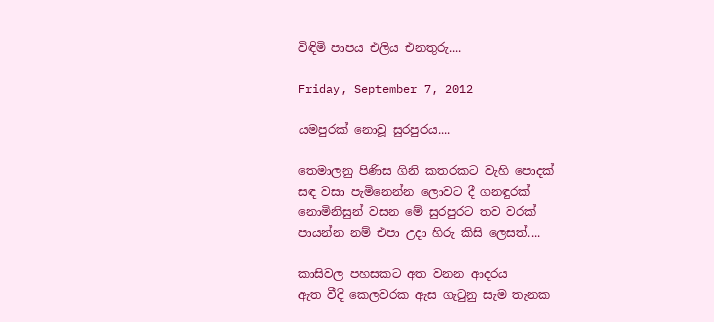විඳිමි පාපය එලිය එනතුරු....

Friday, September 7, 2012

යමපුරක් නොවූ සුරපුරය....

තෙමාලනු පිණිස ගිනි කතරකට වැහි පොදක්
සඳ වසා පැමිනෙන්න ලොවට දී ගනඳුරක්
නොමිනිසුන් වසන මේ සුරපුරට තව වරක්
පායන්න නම් එපා උදා හිරු කිසි ලෙසත්....

කාසිවල පහසකට අත වනන ආදරය
ඇත වීදි කෙලවරක ඇස ගැ‍ටුනු සැම තැනක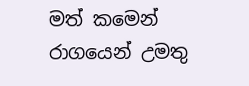මත් කමෙන් රාගයෙන් උමතු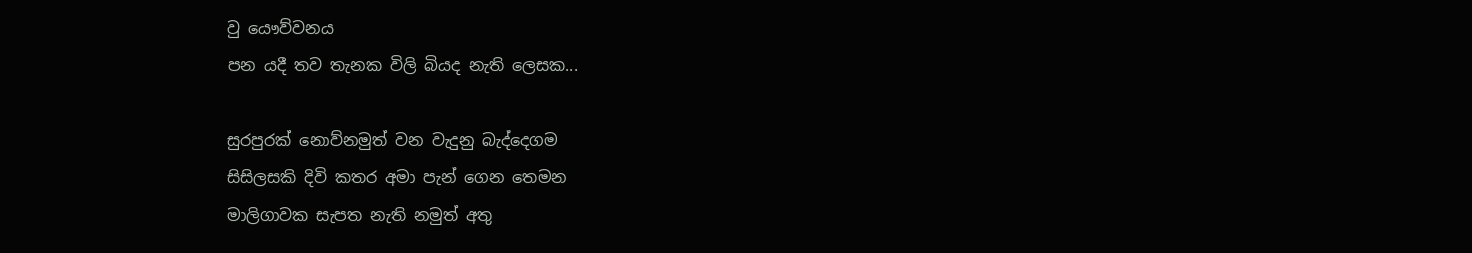වු යෞව්වනය
පන යදී තව තැනක විලි බියද නැති ලෙසක...

සුරපුරක් නොව්නමුත් වන වැදුනු බැද්දෙගම
සිසිලසකි දිවි කතර අමා පැන් ගෙන තෙමන
මාලිගාවක සැපත නැති නමුත් අතු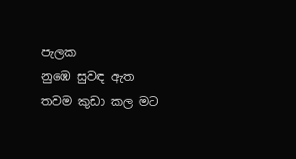පැලක
නුඹෙ සුවඳ ඇත තවම කුඩා කල මට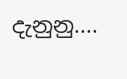දැනුනු....